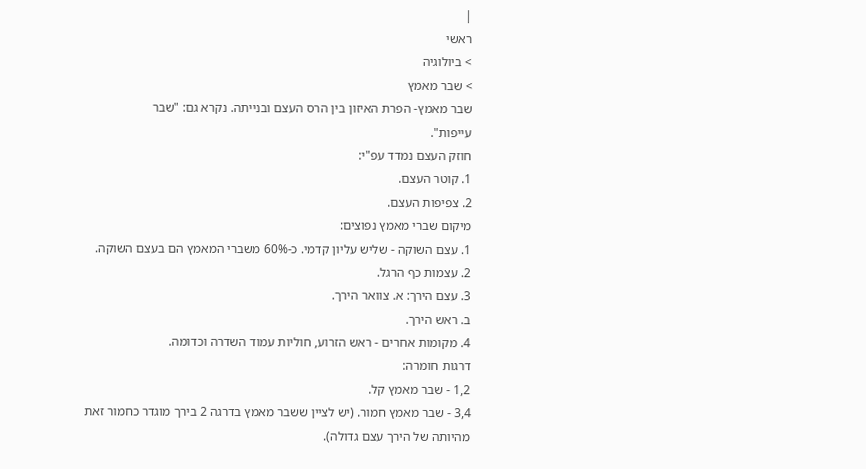|
ראשי
> ביולוגיה
> שבר מאמץ
שבר מאמץ- הפרת האיזון בין הרס העצם ובנייתה. נקרא גם: "שבר
עייפות".
חוזק העצם נמדד עפ"י:
1. קוטר העצם.
2. צפיפות העצם.
מיקום שברי מאמץ נפוצים:
1. עצם השוקה - שליש עליון קדמי. כ-60% משברי המאמץ הם בעצם השוקה.
2. עצמות כף הרגל.
3. עצם הירך: א. צוואר הירך.
ב. ראש הירך.
4. מקומות אחרים - ראש הזרוע, חוליות עמוד השדרה וכדומה.
דרגות חומרה:
1,2 - שבר מאמץ קל.
3,4 - שבר מאמץ חמור. (יש לציין ששבר מאמץ בדרגה 2 בירך מוגדר כחמור זאת
מהיותה של הירך עצם גדולה).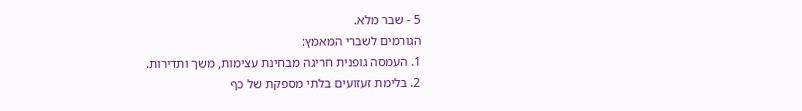5 - שבר מלא.
הגורמים לשברי המאמץ:
1. העמסה גופנית חריגה מבחינת עצימות, משך ותדירות.
2. בלימת זעזועים בלתי מספקת של כף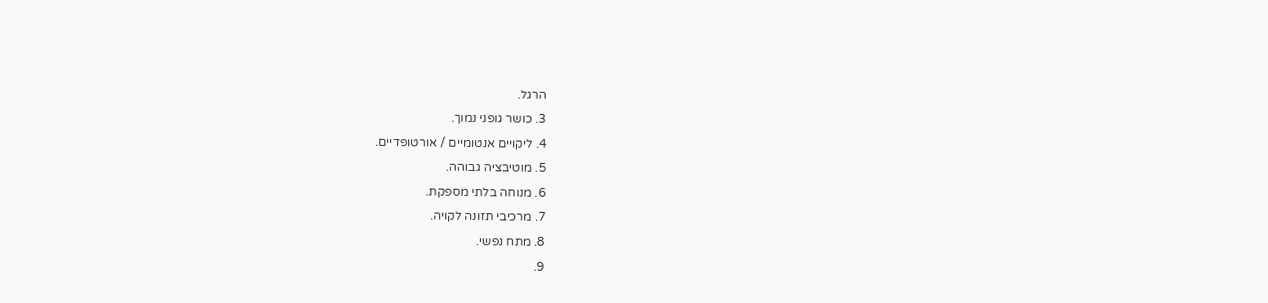הרגל.
3. כושר גופני נמוך.
4. ליקויים אנטומיים / אורטופדיים.
5. מוטיבציה גבוהה.
6. מנוחה בלתי מספקת.
7. מרכיבי תזונה לקויה.
8. מתח נפשי.
9.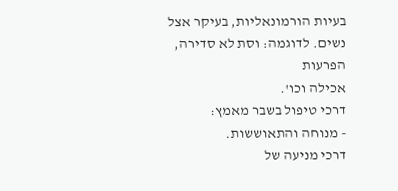בעיות הורמונאליות, בעיקר אצל נשים. לדוגמה: וסת לא סדירה, הפרעות
אכילה וכו'.
דרכי טיפול בשבר מאמץ:
- מנוחה והתאוששות.
דרכי מניעה של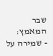שבר המאמץ:
- שמירה על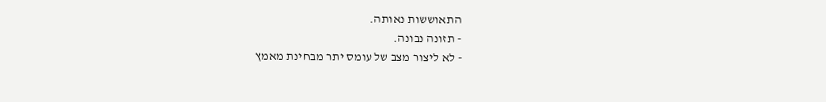התאוששות נאותה.
- תזונה נבונה.
- לא ליצור מצב של עומס יתר מבחינת מאמץ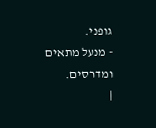גופני.
- מנעל מתאים ומדרסים.
|